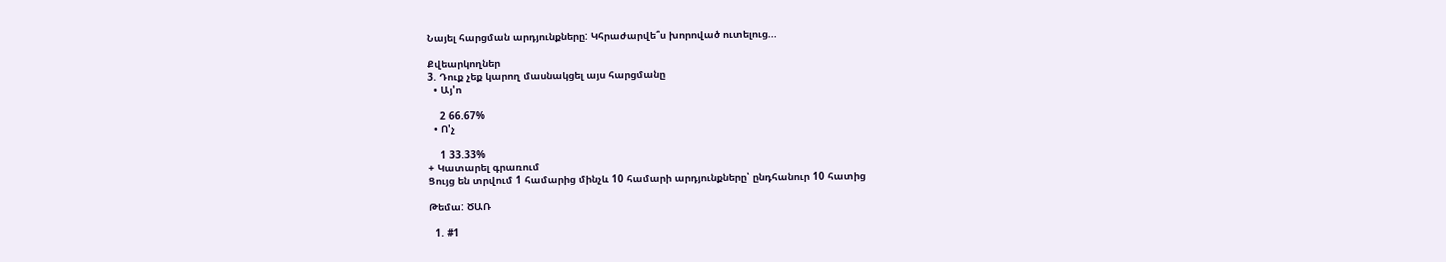Նայել հարցման արդյունքները: Կհրաժարվե՞ս խորոված ուտելուց...

Քվեարկողներ
3. Դուք չեք կարող մասնակցել այս հարցմանը
  • Այ'ո

    2 66.67%
  • Ո'չ

    1 33.33%
+ Կատարել գրառում
Ցույց են տրվում 1 համարից մինչև 10 համարի արդյունքները՝ ընդհանուր 10 հատից

Թեմա: ԾԱՌ

  1. #1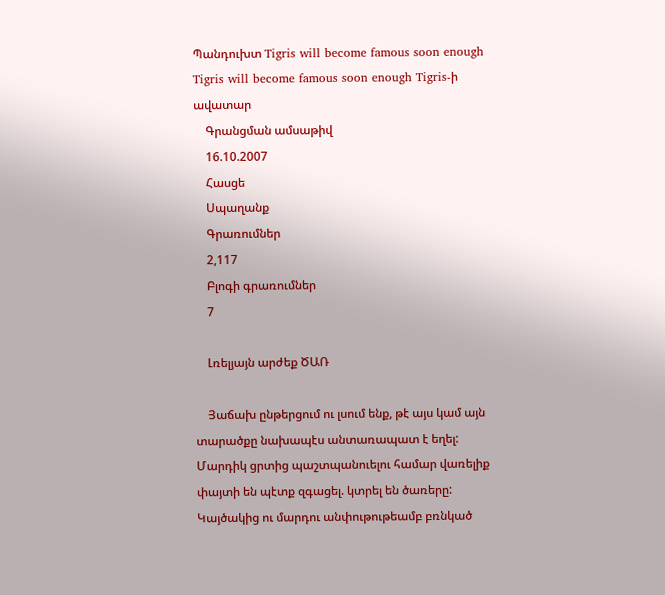Պանդուխտ Tigris will become famous soon enough Tigris will become famous soon enough Tigris-ի ավատար
    Գրանցման ամսաթիվ
    16.10.2007
    Հասցե
    Սպաղանք
    Գրառումներ
    2,117
    Բլոգի գրառումներ
    7

    Լռելյայն արժեք ԾԱՌ

    Յաճախ ընթերցում ու լսում ենք, թէ այս կամ այն տարածքը նախապէս անտառապատ է եղել: Մարդիկ ցրտից պաշտպանուելու համար վառելիք փայտի են պէտք զգացել. կտրել են ծառերը: Կայծակից ու մարդու անփութութեամբ բռնկած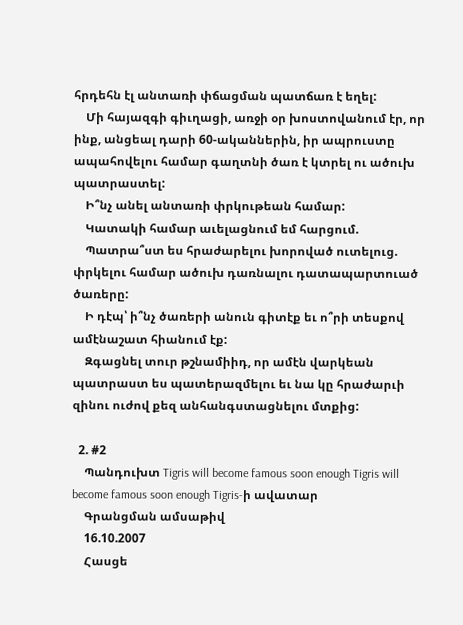հրդեհն էլ անտառի փճացման պատճառ է եղել:
    Մի հայազգի գիւղացի, առջի օր խոստովանում էր, որ ինք, անցեալ դարի 60-ականներին, իր ապրուստը ապահովելու համար գաղտնի ծառ է կտրել ու ածուխ պատրաստել:
    Ի՞նչ անել անտառի փրկութեան համար:
    Կատակի համար աւելացնում եմ հարցում.
    Պատրա՞ստ ես հրաժարելու խորոված ուտելուց. փրկելու համար ածուխ դառնալու դատապարտուած ծառերը:
    Ի դէպ՝ ի՞նչ ծառերի անուն գիտէք եւ ո՞րի տեսքով ամէնաշատ հիանում էք:
    Զգացնել տուր թշնամիիդ, որ ամէն վարկեան պատրաստ ես պատերազմելու եւ նա կը հրաժարւի զինու ուժով քեզ անհանգստացնելու մտքից:

  2. #2
    Պանդուխտ Tigris will become famous soon enough Tigris will become famous soon enough Tigris-ի ավատար
    Գրանցման ամսաթիվ
    16.10.2007
    Հասցե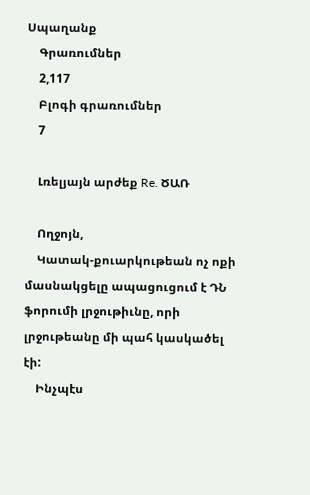Սպաղանք
    Գրառումներ
    2,117
    Բլոգի գրառումներ
    7

    Լռելյայն արժեք Re. ԾԱՌ

    Ողջոյն,
    Կատակ-քուարկութեան ոչ ոքի մասնակցելը ապացուցում է ԴՆ ֆորումի լրջութիւնը, որի լրջութեանը մի պահ կասկածել էի:
    Ինչպէս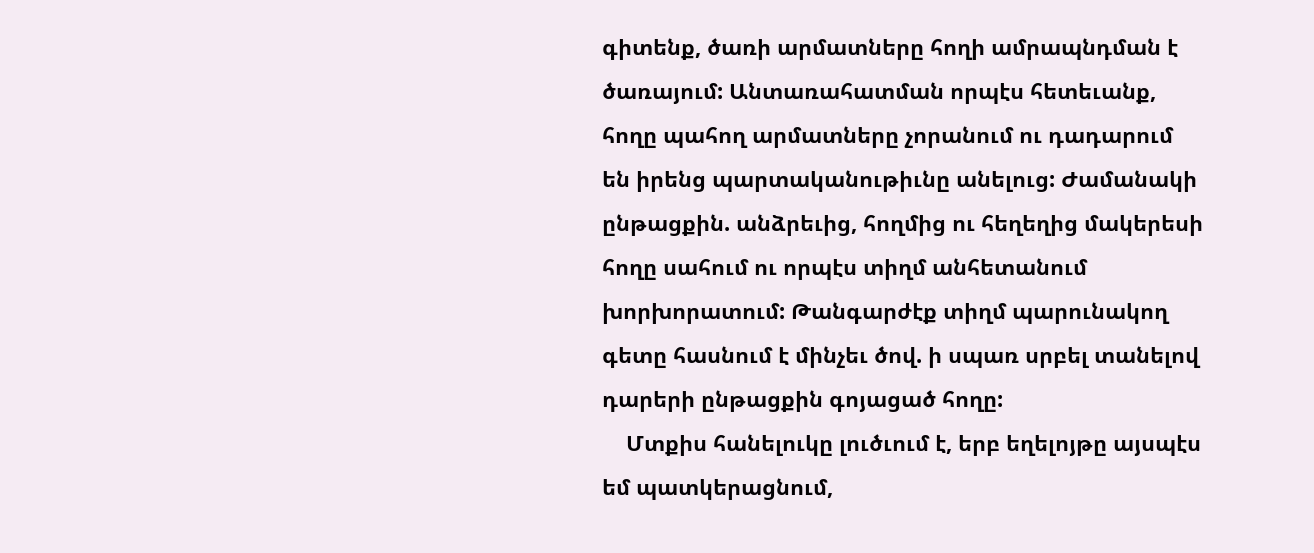գիտենք, ծառի արմատները հողի ամրապնդման է ծառայում: Անտառահատման որպէս հետեւանք, հողը պահող արմատները չորանում ու դադարում են իրենց պարտականութիւնը անելուց: Ժամանակի ընթացքին. անձրեւից, հողմից ու հեղեղից մակերեսի հողը սահում ու որպէս տիղմ անհետանում խորխորատում: Թանգարժէք տիղմ պարունակող գետը հասնում է մինչեւ ծով. ի սպառ սրբել տանելով դարերի ընթացքին գոյացած հողը:
    Մտքիս հանելուկը լուծւում է, երբ եղելոյթը այսպէս եմ պատկերացնում,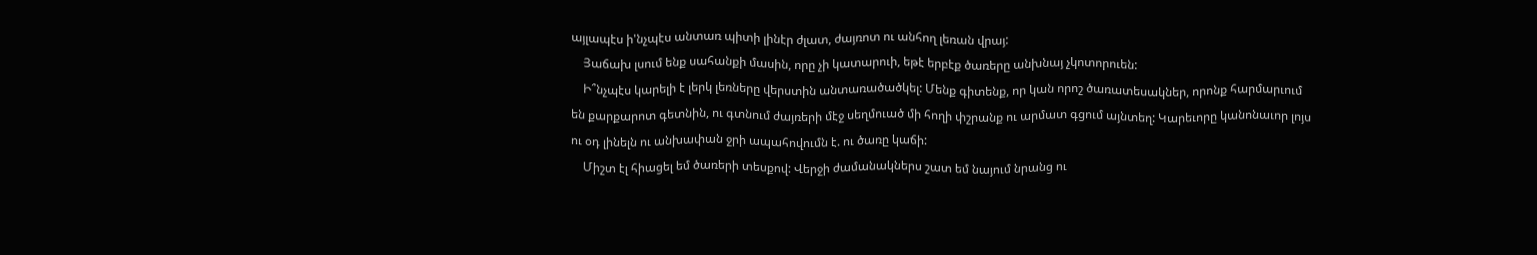այլապէս ի'նչպէս անտառ պիտի լինէր ժլատ, ժայռոտ ու անհող լեռան վրայ:
    Յաճախ լսում ենք սահանքի մասին, որը չի կատարուի, եթէ երբէք ծառերը անխնայ չկոտորուեն:
    Ի՞նչպէս կարելի է լերկ լեռները վերստին անտառածածկել: Մենք գիտենք, որ կան որոշ ծառատեսակներ, որոնք հարմարւում են քարքարոտ գետնին, ու գտնում ժայռերի մէջ սեղմուած մի հողի փշրանք ու արմատ գցում այնտեղ: Կարեւորը կանոնաւոր լոյս ու օդ լինելն ու անխափան ջրի ապահովումն է. ու ծառը կաճի:
    Միշտ էլ հիացել եմ ծառերի տեսքով: Վերջի ժամանակներս շատ եմ նայում նրանց ու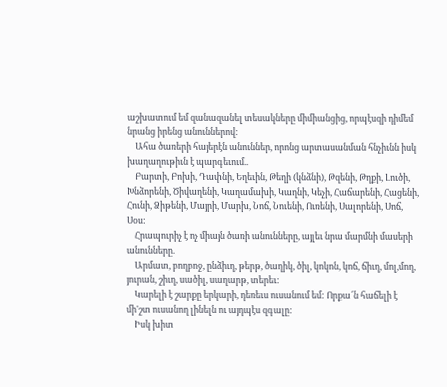աշխատում եմ զանազանել տեսակները միմիանցից, որպէսզի դիմեմ նրանց իրենց անուններով:
    Ահա ծառերի հայերէն անուններ, որոնց արտասանման հնչիւնն իսկ խաղաղութիւն է պարգեւում..
    Բարտի, Բոխի, Դափնի, Եղեւին, Թեղի (կնձնի), Թզենի, Թղքի, Լուծի, Խնձորենի, Ծիվաղենի, Կաղամախի, Կաղնի, Կեչի, Հաճարենի, Հացենի, Հունի, Ձիթենի, Մայրի, Մարխ, Նոճ, Նուենի, Ուռենի, Սալորենի, Սոճ, Սօս:
    Հրապուրիչ է ոչ միայն ծառի անունները, այլեւ նրա մարմնի մասերի անունները.
    Արմատ, բողբոջ, ընձիւղ, թերթ, ծաղիկ, ծիլ, կոկոն, կոճ, ճիւղ, մոլ,մող, յուրան, շիւղ, սածիլ, սաղարթ, տերեւ:
    Կարելի է շարքը երկարի, դեռեւս ուսանում եմ: Որքա՜ն հաճելի է մի'շտ ուսանող լինելն ու այդպէս զգալը:
    Իսկ խիտ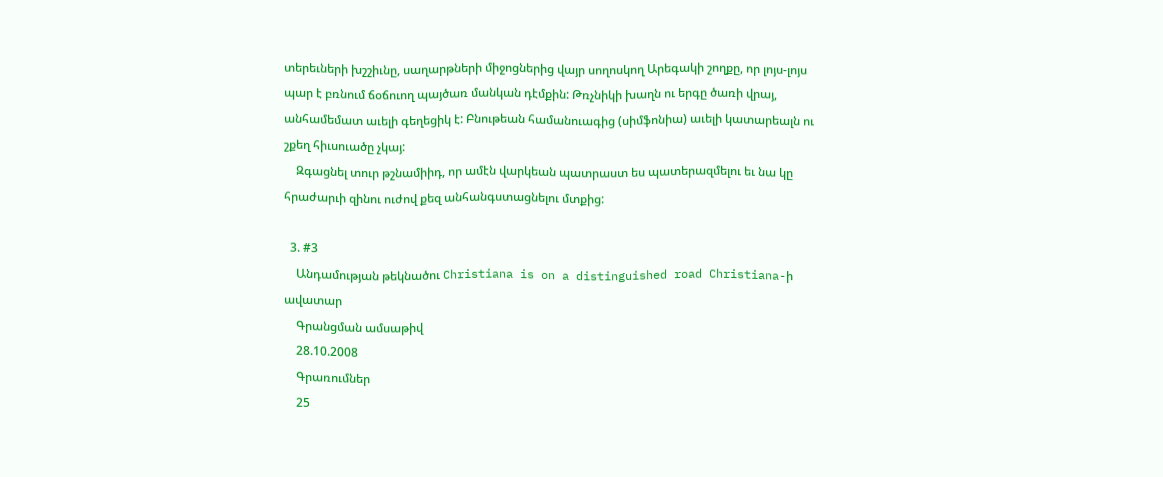տերեւների խշշիւնը, սաղարթների միջոցներից վայր սողոսկող Արեգակի շողքը, որ լոյս-լոյս պար է բռնում ճօճուող պայծառ մանկան դէմքին: Թռչնիկի խաղն ու երգը ծառի վրայ, անհամեմատ աւելի գեղեցիկ է: Բնութեան համանուագից (սիմֆոնիա) աւելի կատարեալն ու շքեղ հիւսուածը չկայ:
    Զգացնել տուր թշնամիիդ, որ ամէն վարկեան պատրաստ ես պատերազմելու եւ նա կը հրաժարւի զինու ուժով քեզ անհանգստացնելու մտքից:

  3. #3
    Անդամության թեկնածու Christiana is on a distinguished road Christiana-ի ավատար
    Գրանցման ամսաթիվ
    28.10.2008
    Գրառումներ
    25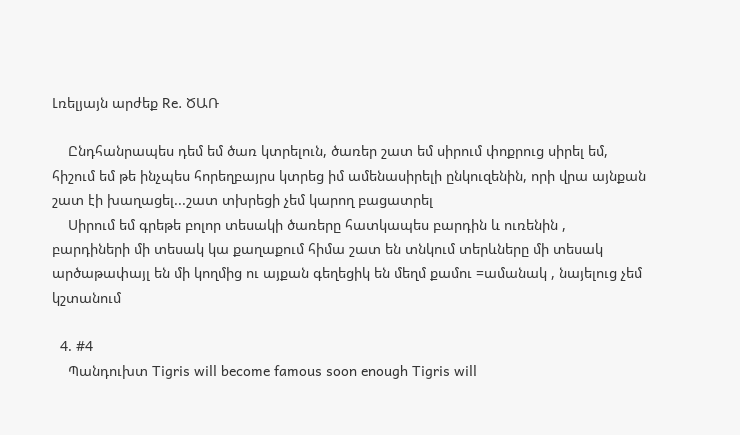Լռելյայն արժեք Re. ԾԱՌ

    Ընդհանրապես դեմ եմ ծառ կտրելուն, ծառեր շատ եմ սիրում փոքրուց սիրել եմ, հիշում եմ թե ինչպես հորեղբայրս կտրեց իմ ամենասիրելի ընկուզենին, որի վրա այնքան շատ էի խաղացել...շատ տխրեցի չեմ կարող բացատրել
    Սիրում եմ գրեթե բոլոր տեսակի ծառերը հատկապես բարդին և ուռենին , բարդիների մի տեսակ կա քաղաքում հիմա շատ են տնկում տերևները մի տեսակ արծաթափայլ են մի կողմից ու այքան գեղեցիկ են մեղմ քամու =ամանակ , նայելուց չեմ կշտանում

  4. #4
    Պանդուխտ Tigris will become famous soon enough Tigris will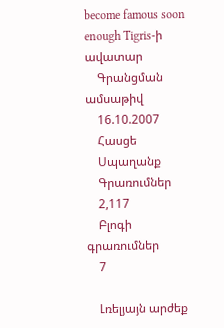become famous soon enough Tigris-ի ավատար
    Գրանցման ամսաթիվ
    16.10.2007
    Հասցե
    Սպաղանք
    Գրառումներ
    2,117
    Բլոգի գրառումներ
    7

    Լռելյայն արժեք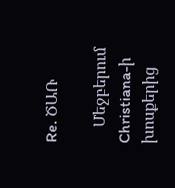Re. ԾԱՌ

    Մեջբերում Christiana-ի խոսքերից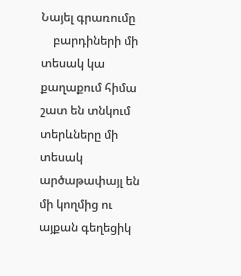Նայել գրառումը
    բարդիների մի տեսակ կա քաղաքում հիմա շատ են տնկում տերևները մի տեսակ արծաթափայլ են մի կողմից ու այքան գեղեցիկ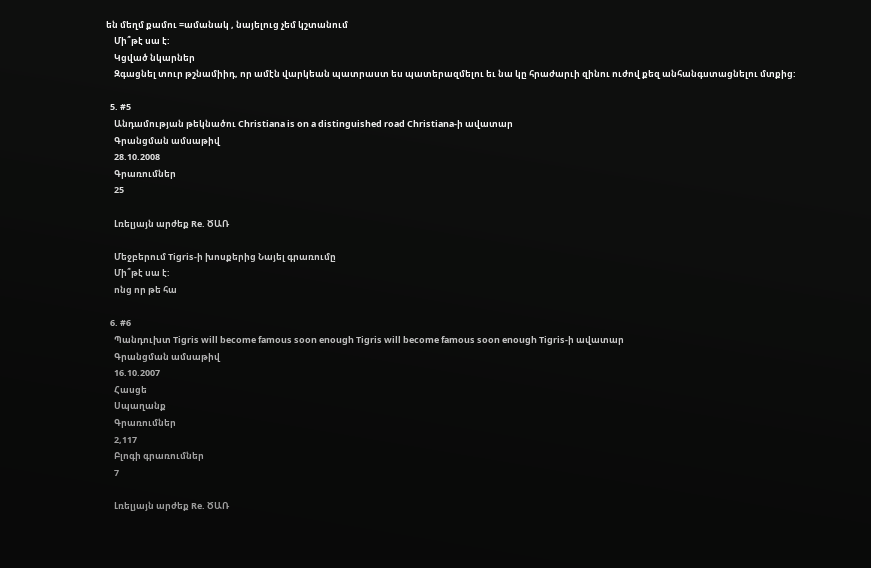են մեղմ քամու =ամանակ , նայելուց չեմ կշտանում
    Մի՞թէ սա է:
    Կցված նկարներ
    Զգացնել տուր թշնամիիդ, որ ամէն վարկեան պատրաստ ես պատերազմելու եւ նա կը հրաժարւի զինու ուժով քեզ անհանգստացնելու մտքից:

  5. #5
    Անդամության թեկնածու Christiana is on a distinguished road Christiana-ի ավատար
    Գրանցման ամսաթիվ
    28.10.2008
    Գրառումներ
    25

    Լռելյայն արժեք Re. ԾԱՌ

    Մեջբերում Tigris-ի խոսքերից Նայել գրառումը
    Մի՞թէ սա է:
    ոնց որ թե հա

  6. #6
    Պանդուխտ Tigris will become famous soon enough Tigris will become famous soon enough Tigris-ի ավատար
    Գրանցման ամսաթիվ
    16.10.2007
    Հասցե
    Սպաղանք
    Գրառումներ
    2,117
    Բլոգի գրառումներ
    7

    Լռելյայն արժեք Re. ԾԱՌ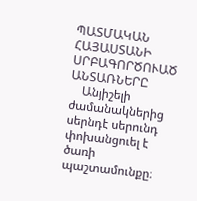ՊԱՏՄԱԿԱՆ ՀԱՅԱՍՏԱՆԻ ՍՐԲԱԳՈՐԾՈՒԱԾ ԱՆՏԱՌՆԵՐԸ
    Անյիշելի ժամանակներից սերնդէ սերունդ փոխանցուել է ծառի պաշտամունքը։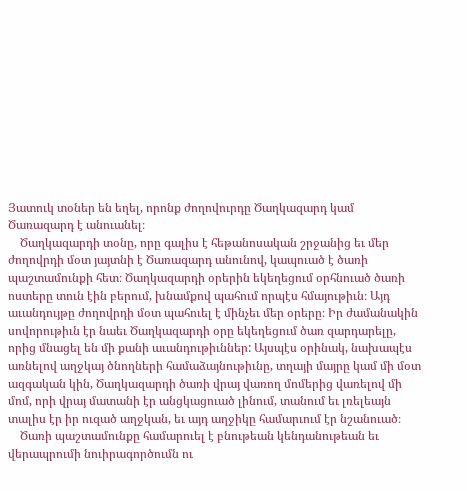Յատուկ տօներ են եղել, որոնք ժողովուրդը Ծաղկազարդ կամ Ծառազարդ է անուանել։
    Ծաղկազարդի տօնը, որը գալիս է հեթանոսական շրջանից եւ մեր ժողովրդի մօտ յայտնի է Ծառազարդ անունով, կապուած է ծառի պաշտամունքի հետ։ Ծաղկազարդի օրերին եկեղեցում օրհնուած ծառի ոստերը տուն էին բերում, խնամքով պահում որպէս հմայութիւն։ Այդ աւանդույթը ժողովրդի մօտ պահուել է մինչեւ մեր օրերը։ Իր ժամանակին սովորութիւն էր նաեւ Ծաղկազարդի օրը եկեղեցում ծառ զարդարելը, որից մնացել են մի քանի աւանդութիւններ: Այսպէս օրինակ, նախապէս առնելով աղջկայ ծնողների համաձայնութիւնը, տղայի մայրը կամ մի մօտ ազգական կին, Ծաղկազարդի ծառի վրայ վառող մոմերից վառելով մի մոմ, որի վրայ մատանի էր անցկացուած լինում, տանում եւ լռելեայն տալիս էր իր ուզած աղջկան, եւ այդ աղջիկը համարւում էր նշանուած։
    Ծառի պաշտամունքը համարուել է բնութեան կենդանութեան եւ վերապրումի նուիրագործումն ու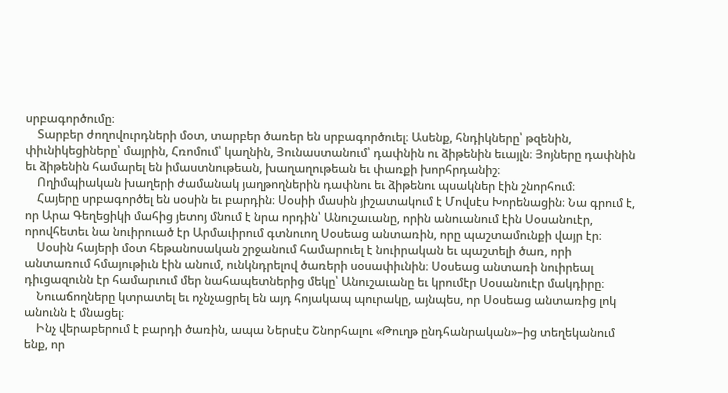սրբագործումը։
    Տարբեր ժողովուրդների մօտ, տարբեր ծառեր են սրբագործուել։ Ասենք, հնդիկները՝ թզենին, փիւնիկեցիները՝ մայրին, Հռոմում՝ կաղնին, Յունաստանում՝ դափնին ու ձիթենին եւայլն։ Յոյները դափնին եւ ձիթենին համարել են իմաստնութեան, խաղաղութեան եւ փառքի խորհրդանիշ։
    Ողիմպիական խաղերի ժամանակ յաղթողներին դափնու եւ ձիթենու պսակներ էին շնորհում։
    Հայերը սրբագործել են սօսին եւ բարդին։ Սօսիի մասին յիշատակում է Մովսէս Խորենացին։ Նա գրում է, որ Արա Գեղեցիկի մահից յետոյ մնում է նրա որդին՝ Անուշաւանը, որին անուանում էին Սօսանուէր, որովհետեւ նա նուիրուած էր Արմաւիրում գտնուող Սօսեաց անտառին, որը պաշտամունքի վայր էր։
    Սօսին հայերի մօտ հեթանոսական շրջանում համարուել է նուիրական եւ պաշտելի ծառ, որի անտառում հմայութիւն էին անում, ունկնդրելով ծառերի սօսափիւնին։ Սօսեաց անտառի նուիրեալ դիւցազունն էր համարւում մեր նահապետներից մեկը՝ Անուշաւանը եւ կրումէր Սօսանուէր մակդիրը։
    Նուաճողները կտրատել եւ ոչնչացրել են այդ հոյակապ պուրակը, այնպես, որ Սօսեաց անտառից լոկ անունն է մնացել։
    Ինչ վերաբերում է բարդի ծառին, ապա Ներսէս Շնորհալու «Թուղթ ընդհանրական»–ից տեղեկանում ենք, որ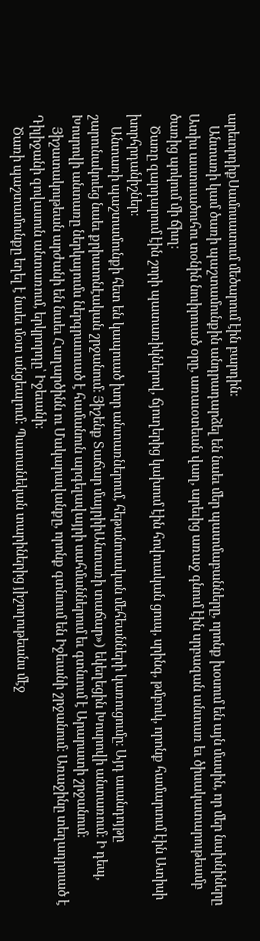արեւորդիքՍամոսատում մեծարում էին բարդին։
    Անտառի կամ ծառի պաշտամունքին անդրադարձել են նաեւ մեր պատմաբանները, որոնք խօսում են այն մասին, որ մեր նախնիները Ատիս աստուածուհու տօնին նուիրուած օրը, առաւօտեան վաղ, արեւից առաջ գնում էին սրբազան անտառ եւ ծիսակատարութեամբ ծառից պոկում մի ճիւղ։
    Ծառը զարդարում էին շորի պատառիկներով, ճյուղերից կախում էին հովուական ցուպ, սրինգ, թմբուկ, որոնք համարւում էին Ատիսի խորհրդանիշներ։
    Անտառի պաշտամունքի հետ են կապուած խոր անտառներում, հեթանոսական մեհեանների կառուցումը։ Այդ աւանդոյթը շարունակուեց նաեւ քրիստոնէական շրջանում։ Յիշենք Տաճար մայրիիԱնտառի տաճար») եկեղեցին Խոսրովի անտառում։ Ի դեպ, Խոսրովի անտառը ներկայումս ներգրաւուած է համանուն արգելավայրի սահմաններում եւ գտնւում է Արարատի շրջանում։
    Յիշատակութեան արժանի են նաեւ Հաղարծինն ու Մակարավանքը, որոնք գտնւում են Իջեւանի շրջանում։ Առաջինը տեղադրուած է Դիլիջանի զովասուն անտառում, երկրորդը՝ Իջեւանի։
    Ծառի պաշտամունքը եղել է նաեւ մօտ անցեալում: Պատանեկան տարիներից յիշողութեանս մէջ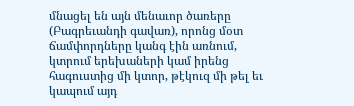մնացել են այն մենաւոր ծառերը (Բագրեւանդի գավառ), որոնց մօտ ճամփորդները կանգ էին առնում, կտրում երեխաների կամ իրենց հագուստից մի կտոր, թէկուզ մի թել եւ կապում այդ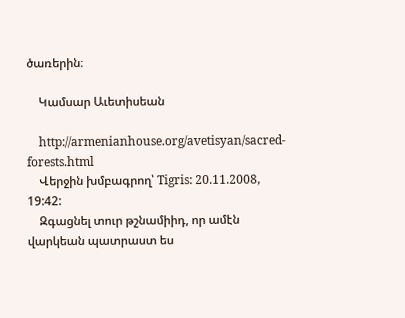ծառերին։

    Կամսար Աւետիսեան

    http://armenianhouse.org/avetisyan/sacred-forests.html
    Վերջին խմբագրող՝ Tigris: 20.11.2008, 19:42:
    Զգացնել տուր թշնամիիդ, որ ամէն վարկեան պատրաստ ես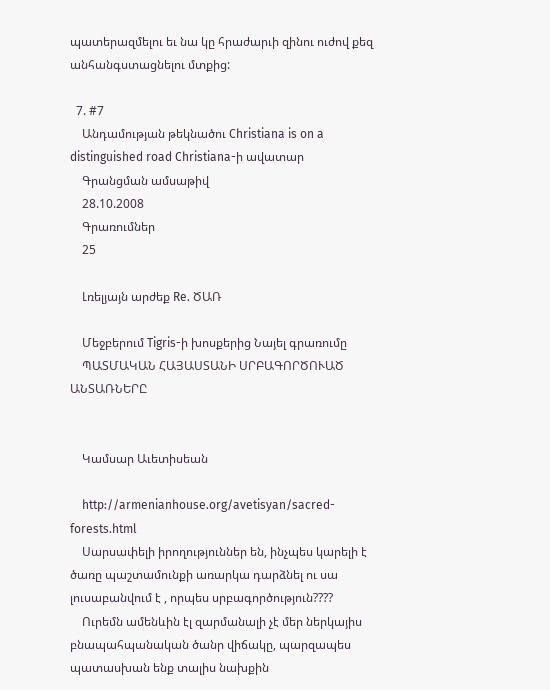պատերազմելու եւ նա կը հրաժարւի զինու ուժով քեզ անհանգստացնելու մտքից:

  7. #7
    Անդամության թեկնածու Christiana is on a distinguished road Christiana-ի ավատար
    Գրանցման ամսաթիվ
    28.10.2008
    Գրառումներ
    25

    Լռելյայն արժեք Re. ԾԱՌ

    Մեջբերում Tigris-ի խոսքերից Նայել գրառումը
    ՊԱՏՄԱԿԱՆ ՀԱՅԱՍՏԱՆԻ ՍՐԲԱԳՈՐԾՈՒԱԾ ԱՆՏԱՌՆԵՐԸ


    Կամսար Աւետիսեան

    http://armenianhouse.org/avetisyan/sacred-forests.html
    Սարսափելի իրողություններ են, ինչպես կարելի է ծառը պաշտամունքի առարկա դարձնել ու սա լուսաբանվում է , որպես սրբագործություն????
    Ուրեմն ամենևին էլ զարմանալի չէ մեր ներկայիս բնապահպանական ծանր վիճակը, պարզապես պատասխան ենք տալիս նախքին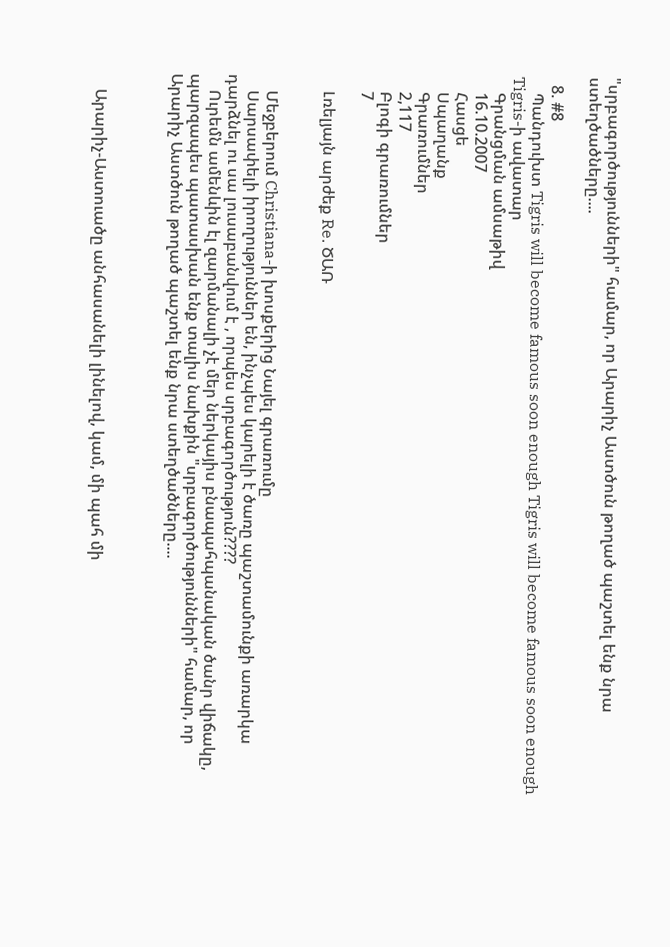"սրբագործությունների" համար, որ Արարիչ Աստծուն թողած պաշտել ենք նրա ստեղծածները....

  8. #8
    Պանդուխտ Tigris will become famous soon enough Tigris will become famous soon enough Tigris-ի ավատար
    Գրանցման ամսաթիվ
    16.10.2007
    Հասցե
    Սպաղանք
    Գրառումներ
    2,117
    Բլոգի գրառումներ
    7

    Լռելյայն արժեք Re. ԾԱՌ


    Մեջբերում Christiana-ի խոսքերից Նայել գրառումը
    Սարսափելի իրողություններ են, ինչպես կարելի է ծառը պաշտամունքի առարկա դարձնել ու սա լուսաբանվում է , որպես սրբագործություն????
    Ուրեմն ամենևին էլ զարմանալի չէ մեր ներկայիս բնապահպանական ծանր վիճակը, պարզապես պատասխան ենք տալիս նախքին "սրբագործությունների" համար, որ Արարիչ Աստծուն թողած պաշտել ենք նրա ստեղծածները....



    Արարիչ-Աստուածը անհասանելի լինելով, կամ, մի պահ մի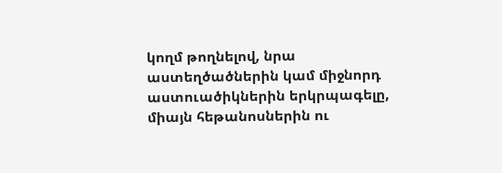կողմ թողնելով, նրա աստեղծածներին կամ միջնորդ աստուածիկներին երկրպագելը, միայն հեթանոսներին ու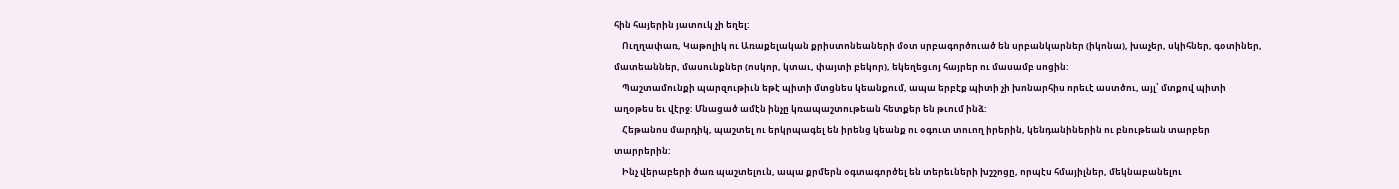հին հայերին յատուկ չի եղել:
    Ուղղափառ, Կաթոլիկ ու Առաքելական քրիստոնեաների մօտ սրբագործուած են սրբանկարներ (իկոնա), խաչեր, սկիհներ, գօտիներ, մատեաններ, մասունքներ (ոսկոր, կտաւ, փայտի բեկոր), եկեղեցւոյ հայրեր ու մասամբ սոցին:
    Պաշտամունքի պարզութիւն եթէ պիտի մտցնես կեանքում, ապա երբէք պիտի չի խոնարհիս որեւէ աստծու, այլ՝ մտքով պիտի աղօթես եւ վէրջ: Մնացած ամէն ինչը կռապաշտութեան հետքեր են թւում ինձ:
    Հեթանոս մարդիկ, պաշտել ու երկրպագել են իրենց կեանք ու օգուտ տուող իրերին, կենդանիներին ու բնութեան տարբեր տարրերին:
    Ինչ վերաբերի ծառ պաշտելուն, ապա քրմերն օգտագործել են տերեւների խշշոցը, որպէս հմայիլներ, մեկնաբանելու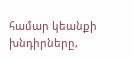համար կեանքի խնդիրները,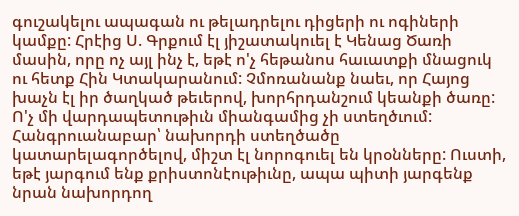գուշակելու ապագան ու թելադրելու դիցերի ու ոգիների կամքը: Հրէից Ս. Գրքում էլ յիշատակուել է Կենաց Ծառի մասին, որը ոչ այլ ինչ է, եթէ ո'չ հեթանոս հաւատքի մնացուկ ու հետք Հին Կտակարանում: Չմոռանանք նաեւ, որ Հայոց խաչն էլ իր ծաղկած թեւերով, խորհրդանշում կեանքի ծառը: Ո'չ մի վարդապետութիւն միանգամից չի ստեղծւում: Հանգրուանաբար՝ նախորդի ստեղծածը կատարելագործելով, միշտ էլ նորոգուել են կրօնները: Ուստի, եթէ յարգում ենք քրիստոնէութիւնը, ապա պիտի յարգենք նրան նախորդող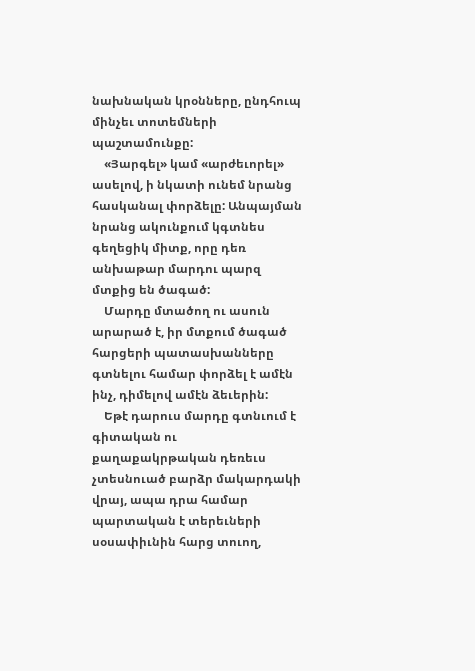նախնական կրօնները, ընդհուպ մինչեւ տոտեմների պաշտամունքը:
    «Յարգել» կամ «արժեւորել» ասելով, ի նկատի ունեմ նրանց հասկանալ փորձելը: Անպայման նրանց ակունքում կգտնես գեղեցիկ միտք, որը դեռ անխաթար մարդու պարզ մտքից են ծագած:
    Մարդը մտածող ու ասուն արարած է, իր մտքում ծագած հարցերի պատասխանները գտնելու համար փորձել է ամէն ինչ, դիմելով ամէն ձեւերին:
    Եթէ դարուս մարդը գտնւում է գիտական ու քաղաքակրթական դեռեւս չտեսնուած բարձր մակարդակի վրայ, ապա դրա համար պարտական է տերեւների սօսափիւնին հարց տուող,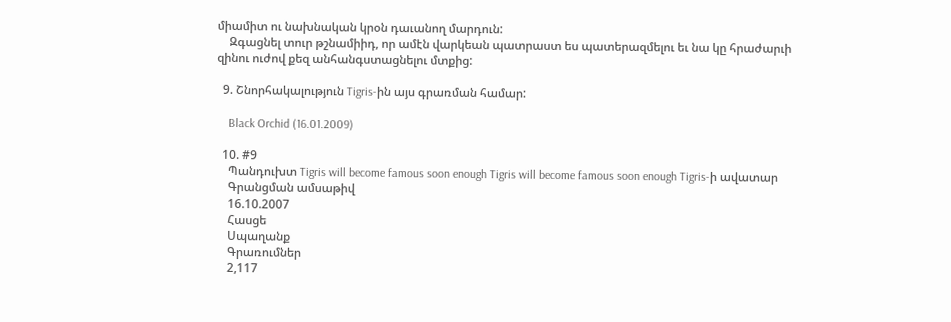միամիտ ու նախնական կրօն դաւանող մարդուն:
    Զգացնել տուր թշնամիիդ, որ ամէն վարկեան պատրաստ ես պատերազմելու եւ նա կը հրաժարւի զինու ուժով քեզ անհանգստացնելու մտքից:

  9. Շնորհակալություն Tigris-ին այս գրառման համար:

    Black Orchid (16.01.2009)

  10. #9
    Պանդուխտ Tigris will become famous soon enough Tigris will become famous soon enough Tigris-ի ավատար
    Գրանցման ամսաթիվ
    16.10.2007
    Հասցե
    Սպաղանք
    Գրառումներ
    2,117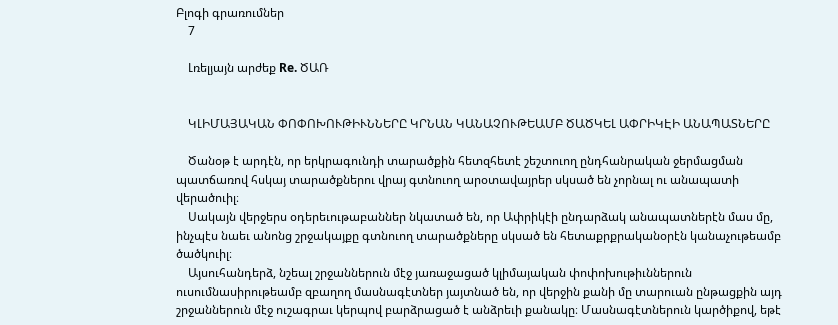Բլոգի գրառումներ
    7

    Լռելյայն արժեք Re. ԾԱՌ


    ԿԼԻՄԱՅԱԿԱՆ ՓՈՓՈԽՈՒԹԻՒՆՆԵՐԸ ԿՐՆԱՆ ԿԱՆԱՉՈՒԹԵԱՄԲ ԾԱԾԿԵԼ ԱՓՐԻԿԷԻ ԱՆԱՊԱՏՆԵՐԸ

    Ծանօթ է արդէն, որ երկրագունդի տարածքին հետզհետէ շեշտուող ընդհանրական ջերմացման պատճառով հսկայ տարածքներու վրայ գտնուող արօտավայրեր սկսած են չորնալ ու անապատի վերածուիլ։
    Սակայն վերջերս օդերեւութաբաններ նկատած են, որ Ափրիկէի ընդարձակ անապատներէն մաս մը, ինչպէս նաեւ անոնց շրջակայքը գտնուող տարածքները սկսած են հետաքրքրականօրէն կանաչութեամբ ծածկուիլ։
    Այսուհանդերձ, նշեալ շրջաններուն մէջ յառաջացած կլիմայական փոփոխութիւններուն ուսումնասիրութեամբ զբաղող մասնագէտներ յայտնած են, որ վերջին քանի մը տարուան ընթացքին այդ շրջաններուն մէջ ուշագրաւ կերպով բարձրացած է անձրեւի քանակը։ Մասնագէտներուն կարծիքով, եթէ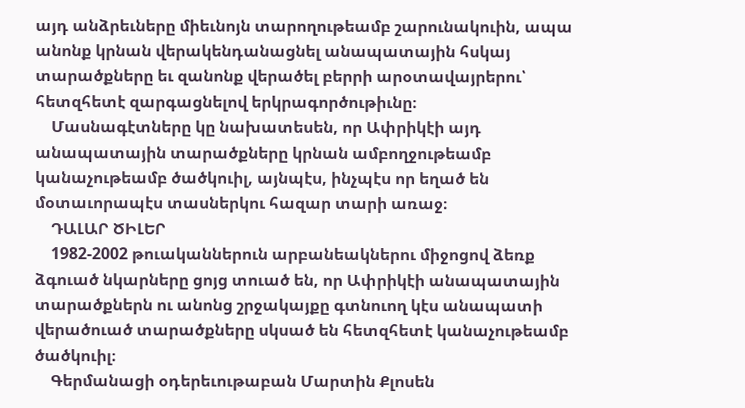այդ անձրեւները միեւնոյն տարողութեամբ շարունակուին, ապա անոնք կրնան վերակենդանացնել անապատային հսկայ տարածքները եւ զանոնք վերածել բերրի արօտավայրերու՝ հետզհետէ զարգացնելով երկրագործութիւնը։
    Մասնագէտները կը նախատեսեն, որ Ափրիկէի այդ անապատային տարածքները կրնան ամբողջութեամբ կանաչութեամբ ծածկուիլ, այնպէս, ինչպէս որ եղած են մօտաւորապէս տասներկու հազար տարի առաջ։
    ԴԱԼԱՐ ԾԻԼԵՐ
    1982-2002 թուականներուն արբանեակներու միջոցով ձեռք ձգուած նկարները ցոյց տուած են, որ Ափրիկէի անապատային տարածքներն ու անոնց շրջակայքը գտնուող կէս անապատի վերածուած տարածքները սկսած են հետզհետէ կանաչութեամբ ծածկուիլ։
    Գերմանացի օդերեւութաբան Մարտին Քլոսեն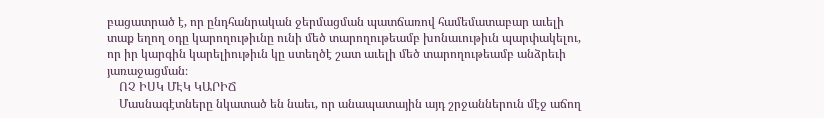բացատրած է, որ ընդհանրական ջերմացման պատճառով համեմատաբար աւելի տաք եղող օդը կարողութիւնը ունի մեծ տարողութեամբ խոնաւութիւն պարփակելու, որ իր կարգին կարելիութիւն կը ստեղծէ շատ աւելի մեծ տարողութեամբ անձրեւի յառաջացման։
    ՈՉ ԻՍԿ ՄԷԿ ԿԱՐԻՃ
    Մասնագէտները նկատած են նաեւ, որ անապատային այդ շրջաններուն մէջ աճող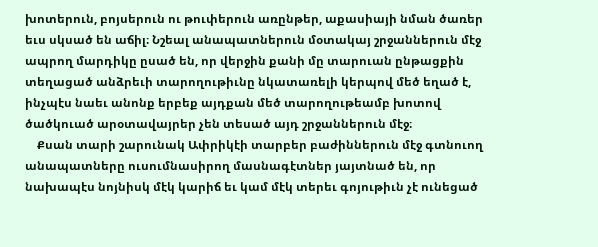խոտերուն, բոյսերուն ու թուփերուն առընթեր, աքասիայի նման ծառեր եւս սկսած են աճիլ։ Նշեալ անապատներուն մօտակայ շրջաններուն մէջ ապրող մարդիկը ըսած են, որ վերջին քանի մը տարուան ընթացքին տեղացած անձրեւի տարողութիւնը նկատառելի կերպով մեծ եղած է, ինչպէս նաեւ անոնք երբեք այդքան մեծ տարողութեամբ խոտով ծածկուած արօտավայրեր չեն տեսած այդ շրջաններուն մէջ։
    Քսան տարի շարունակ Ափրիկէի տարբեր բաժիններուն մէջ գտնուող անապատները ուսումնասիրող մասնագէտներ յայտնած են, որ նախապէս նոյնիսկ մէկ կարիճ եւ կամ մէկ տերեւ գոյութիւն չէ ունեցած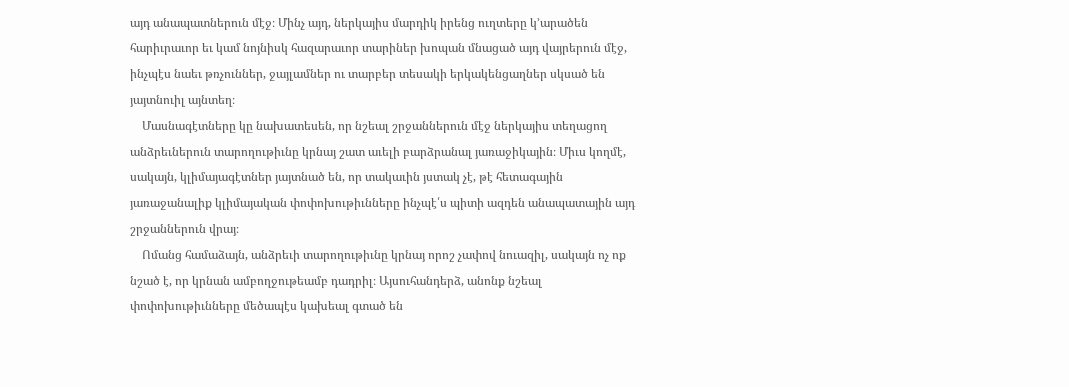այդ անապատներուն մէջ։ Մինչ այդ, ներկայիս մարդիկ իրենց ուղտերը կ՚արածեն հարիւրաւոր եւ կամ նոյնիսկ հազարաւոր տարիներ խոպան մնացած այդ վայրերուն մէջ, ինչպէս նաեւ թռչուններ, ջայլամներ ու տարբեր տեսակի երկակենցաղներ սկսած են յայտնուիլ այնտեղ։
    Մասնագէտները կը նախատեսեն, որ նշեալ շրջաններուն մէջ ներկայիս տեղացող անձրեւներուն տարողութիւնը կրնայ շատ աւելի բարձրանալ յառաջիկային։ Միւս կողմէ, սակայն, կլիմայագէտներ յայտնած են, որ տակաւին յստակ չէ, թէ հետագային յառաջանալիք կլիմայական փոփոխութիւնները ինչպէ՛ս պիտի ազդեն անապատային այդ շրջաններուն վրայ։
    Ոմանց համաձայն, անձրեւի տարողութիւնը կրնայ որոշ չափով նուազիլ, սակայն ոչ ոք նշած է, որ կրնան ամբողջութեամբ դադրիլ։ Այսուհանդերձ, անոնք նշեալ փոփոխութիւնները մեծապէս կախեալ գտած են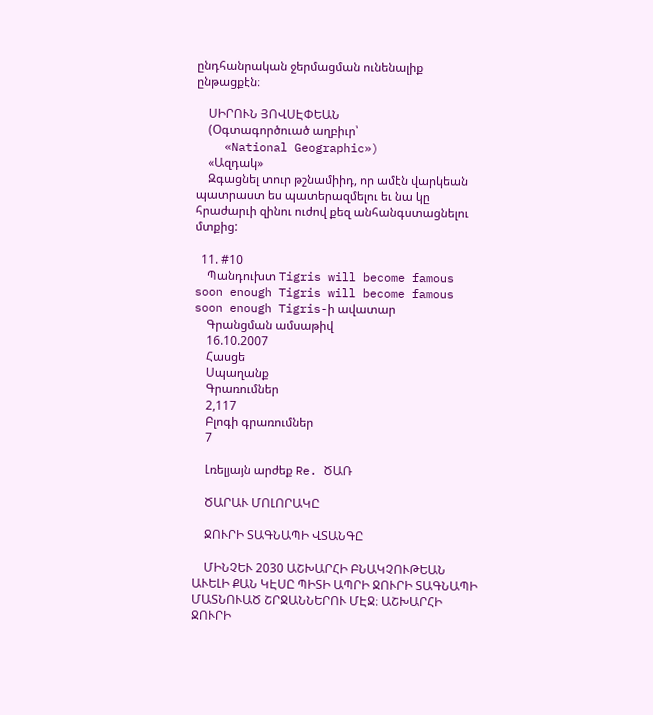ընդհանրական ջերմացման ունենալիք ընթացքէն։

    ՍԻՐՈՒՆ ՅՈՎՍԷՓԵԱՆ
    (Օգտագործուած աղբիւր՝
    «National Geographic»)
    «Ազդակ»
    Զգացնել տուր թշնամիիդ, որ ամէն վարկեան պատրաստ ես պատերազմելու եւ նա կը հրաժարւի զինու ուժով քեզ անհանգստացնելու մտքից:

  11. #10
    Պանդուխտ Tigris will become famous soon enough Tigris will become famous soon enough Tigris-ի ավատար
    Գրանցման ամսաթիվ
    16.10.2007
    Հասցե
    Սպաղանք
    Գրառումներ
    2,117
    Բլոգի գրառումներ
    7

    Լռելյայն արժեք Re. ԾԱՌ

    ԾԱՐԱՒ ՄՈԼՈՐԱԿԸ

    ՋՈՒՐԻ ՏԱԳՆԱՊԻ ՎՏԱՆԳԸ

    ՄԻՆՉԵՒ 2030 ԱՇԽԱՐՀԻ ԲՆԱԿՉՈՒԹԵԱՆ ԱՒԵԼԻ ՔԱՆ ԿԷՍԸ ՊԻՏԻ ԱՊՐԻ ՋՈՒՐԻ ՏԱԳՆԱՊԻ ՄԱՏՆՈՒԱԾ ՇՐՋԱՆՆԵՐՈՒ ՄԷՋ։ ԱՇԽԱՐՀԻ ՋՈՒՐԻ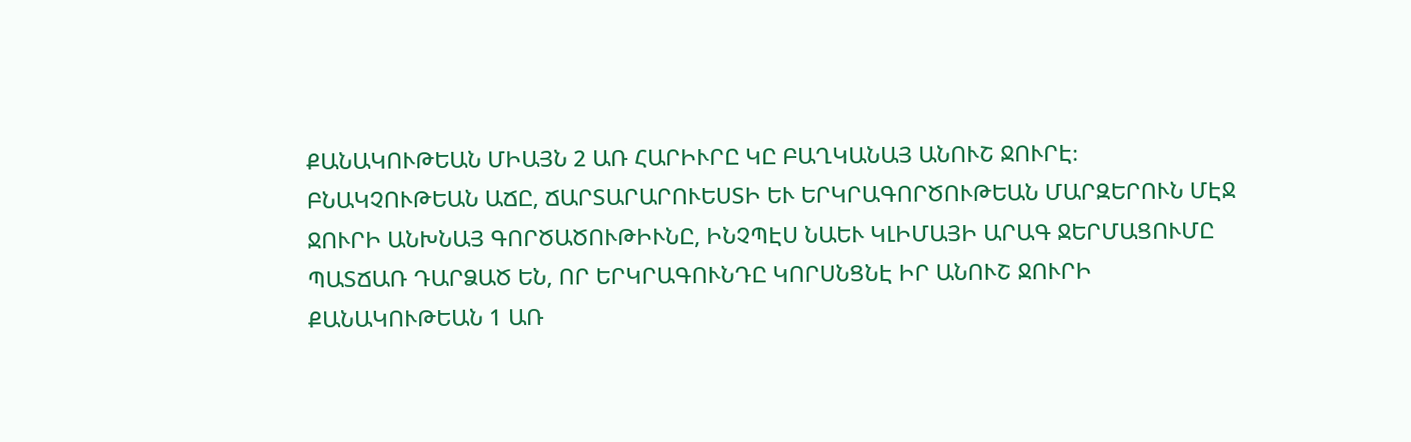ՔԱՆԱԿՈՒԹԵԱՆ ՄԻԱՅՆ 2 ԱՌ ՀԱՐԻՒՐԸ ԿԸ ԲԱՂԿԱՆԱՅ ԱՆՈՒՇ ՋՈՒՐԷ։ ԲՆԱԿՉՈՒԹԵԱՆ ԱՃԸ, ՃԱՐՏԱՐԱՐՈՒԵՍՏԻ ԵՒ ԵՐԿՐԱԳՈՐԾՈՒԹԵԱՆ ՄԱՐԶԵՐՈՒՆ ՄԷՋ ՋՈՒՐԻ ԱՆԽՆԱՅ ԳՈՐԾԱԾՈՒԹԻՒՆԸ, ԻՆՉՊԷՍ ՆԱԵՒ ԿԼԻՄԱՅԻ ԱՐԱԳ ՋԵՐՄԱՑՈՒՄԸ ՊԱՏՃԱՌ ԴԱՐՁԱԾ ԵՆ, ՈՐ ԵՐԿՐԱԳՈՒՆԴԸ ԿՈՐՍՆՑՆԷ ԻՐ ԱՆՈՒՇ ՋՈՒՐԻ ՔԱՆԱԿՈՒԹԵԱՆ 1 ԱՌ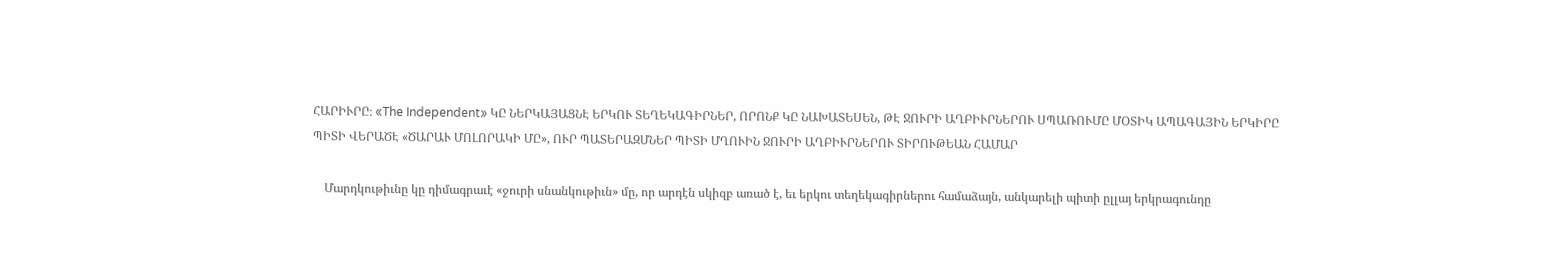ՀԱՐԻՒՐԸ։ «The Independent» ԿԸ ՆԵՐԿԱՅԱՑՆԷ ԵՐԿՈՒ ՏԵՂԵԿԱԳԻՐՆԵՐ, ՈՐՈՆՔ ԿԸ ՆԱԽԱՏԵՍԵՆ, ԹԷ ՋՈՒՐԻ ԱՂԲԻՒՐՆԵՐՈՒ ՍՊԱՌՈՒՄԸ ՄՕՏԻԿ ԱՊԱԳԱՅԻՆ ԵՐԿԻՐԸ ՊԻՏԻ ՎԵՐԱԾԷ «ԾԱՐԱՒ ՄՈԼՈՐԱԿԻ ՄԸ», ՈՒՐ ՊԱՏԵՐԱԶՄՆԵՐ ՊԻՏԻ ՄՂՈՒԻՆ ՋՈՒՐԻ ԱՂԲԻՒՐՆԵՐՈՒ ՏԻՐՈՒԹԵԱՆ ՀԱՄԱՐ

    Մարդկութիւնը կը դիմագրաւէ «ջուրի սնանկութիւն» մը, որ արդէն սկիզբ առած է, եւ երկու տեղեկագիրներու համաձայն, անկարելի պիտի ըլլայ երկրագունդը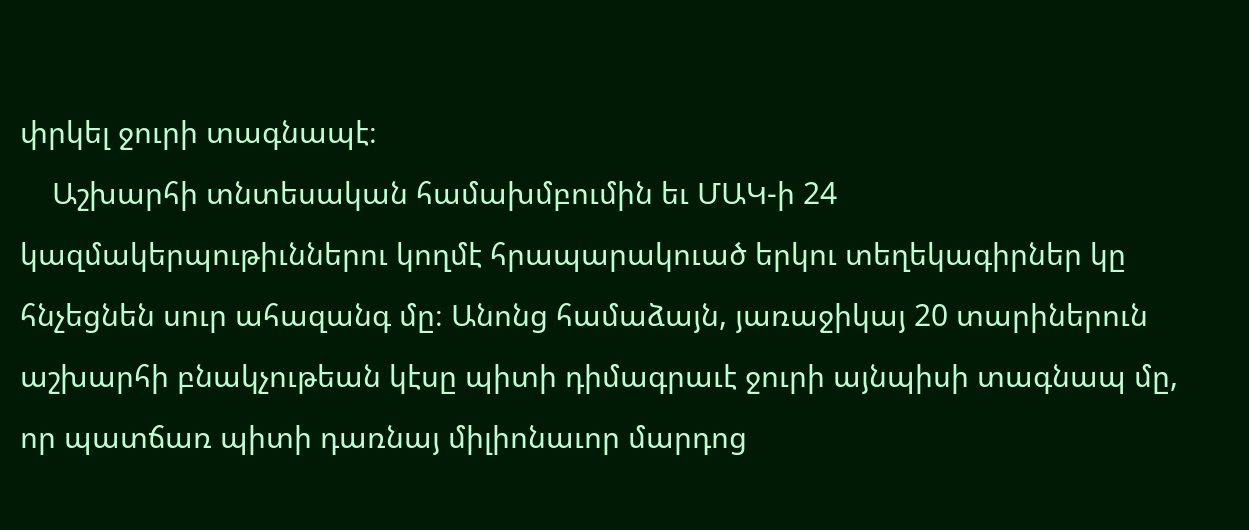փրկել ջուրի տագնապէ։
    Աշխարհի տնտեսական համախմբումին եւ ՄԱԿ-ի 24 կազմակերպութիւններու կողմէ հրապարակուած երկու տեղեկագիրներ կը հնչեցնեն սուր ահազանգ մը։ Անոնց համաձայն, յառաջիկայ 20 տարիներուն աշխարհի բնակչութեան կէսը պիտի դիմագրաւէ ջուրի այնպիսի տագնապ մը, որ պատճառ պիտի դառնայ միլիոնաւոր մարդոց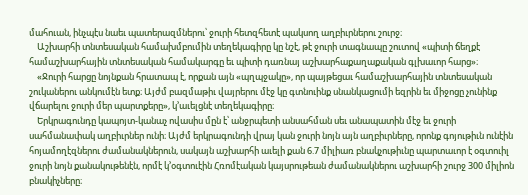մահուան, ինչպէս նաեւ պատերազմներու՝ ջուրի հետզհետէ պակսող աղբիւրներու շուրջ։
    Աշխարհի տնտեսական համախմբումին տեղեկագիրը կը նշէ, թէ ջուրի տագնապը շուտով «պիտի ճեղքէ համաշխարհային տնտեսական համակարգը եւ պիտի դառնայ աշխարհաքաղաքական գլխաւոր հարց»։
    «Ջուրի հարցը նոյնքան հրատապ է, որքան այն «պղպջակը», որ պայթեցաւ համաշխարհային տնտեսական շուկաներու անկումէն ետք։ Այժմ բազմաթիւ վայրերու մէջ կը գտնուինք սնանկացումի եզրին եւ միջոցը չունինք վճարելու ջուրի մեր պարտքերը», կ՚աւելցնէ տեղեկագիրը։
    Երկրագունդը կապոյտ-կանաչ ովասիս մըն է՝ անջրպետի անսահման սեւ անապատին մէջ եւ ջուրի սահմանափակ աղբիւրներ ունի։ Այժմ երկրագունդի վրայ կան ջուրի նոյն այն աղբիւրները, որոնք գոյութիւն ունէին հոյամողէզներու ժամանակներուն, սակայն աշխարհի աւելի քան 6.7 միլիառ բնակչութիւնը պարտաւոր է օգտուիլ ջուրի նոյն քանակութենէն, որմէ կ՚օգտուէին Հռոմէական կայսրութեան ժամանակներու աշխարհի շուրջ 300 միլիոն բնակիչները։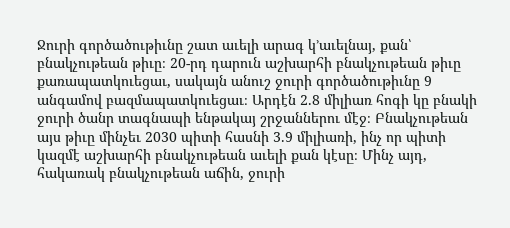Ջուրի գործածութիւնը շատ աւելի արագ կ՚աւելնայ, քան՝ բնակչութեան թիւը։ 20-րդ դարուն աշխարհի բնակչութեան թիւը քառապատկուեցաւ, սակայն անուշ ջուրի գործածութիւնը 9 անգամով բազմապատկուեցաւ։ Արդէն 2.8 միլիառ հոգի կը բնակի ջուրի ծանր տագնապի ենթակայ շրջաններու մէջ։ Բնակչութեան այս թիւը մինչեւ 2030 պիտի հասնի 3.9 միլիառի, ինչ որ պիտի կազմէ աշխարհի բնակչութեան աւելի քան կէսը։ Մինչ այդ, հակառակ բնակչութեան աճին, ջուրի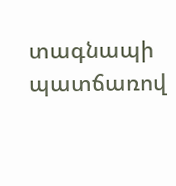տագնապի պատճառով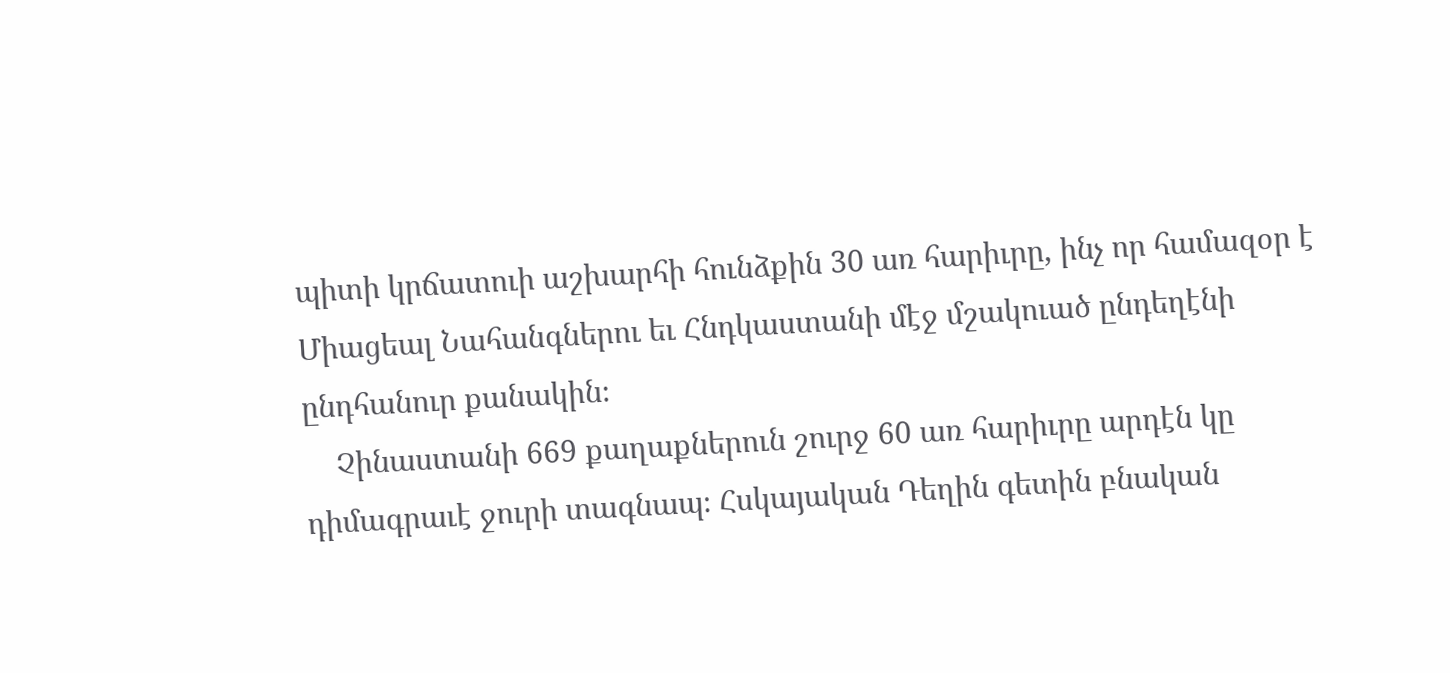պիտի կրճատուի աշխարհի հունձքին 30 առ հարիւրը, ինչ որ համազօր է Միացեալ Նահանգներու եւ Հնդկաստանի մէջ մշակուած ընդեղէնի ընդհանուր քանակին։
    Չինաստանի 669 քաղաքներուն շուրջ 60 առ հարիւրը արդէն կը դիմագրաւէ ջուրի տագնապ։ Հսկայական Դեղին գետին բնական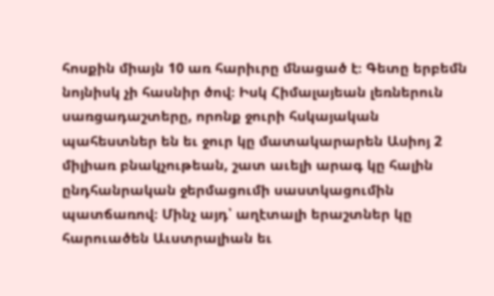հոսքին միայն 10 առ հարիւրը մնացած է։ Գետը երբեմն նոյնիսկ չի հասնիր ծով։ Իսկ Հիմալայեան լեռներուն սառցադաշտերը, որոնք ջուրի հսկայական պահեստներ են եւ ջուր կը մատակարարեն Ասիոյ 2 միլիառ բնակչութեան, շատ աւելի արագ կը հալին ընդհանրական ջերմացումի սաստկացումին պատճառով։ Մինչ այդ՝ աղէտալի երաշտներ կը հարուածեն Աւստրալիան եւ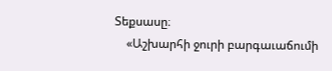Տեքսասը։
    «Աշխարհի ջուրի բարգաւաճումի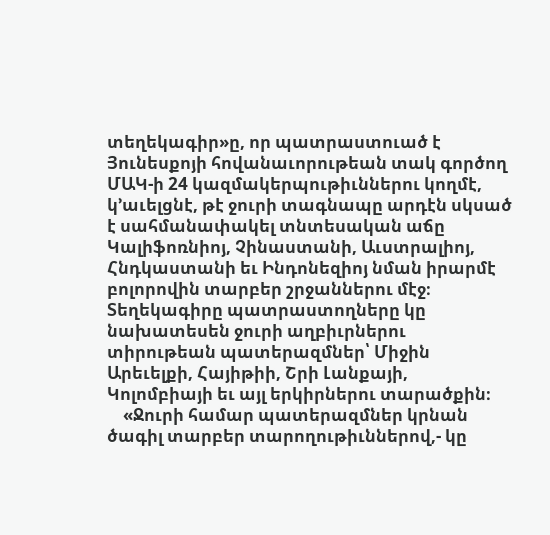տեղեկագիր»ը, որ պատրաստուած է Յունեսքոյի հովանաւորութեան տակ գործող ՄԱԿ-ի 24 կազմակերպութիւններու կողմէ, կ՚աւելցնէ, թէ ջուրի տագնապը արդէն սկսած է սահմանափակել տնտեսական աճը Կալիֆոռնիոյ, Չինաստանի, Աւստրալիոյ, Հնդկաստանի եւ Ինդոնեզիոյ նման իրարմէ բոլորովին տարբեր շրջաններու մէջ։ Տեղեկագիրը պատրաստողները կը նախատեսեն ջուրի աղբիւրներու տիրութեան պատերազմներ՝ Միջին Արեւելքի, Հայիթիի, Շրի Լանքայի, Կոլոմբիայի եւ այլ երկիրներու տարածքին։
    «Ջուրի համար պատերազմներ կրնան ծագիլ տարբեր տարողութիւններով,- կը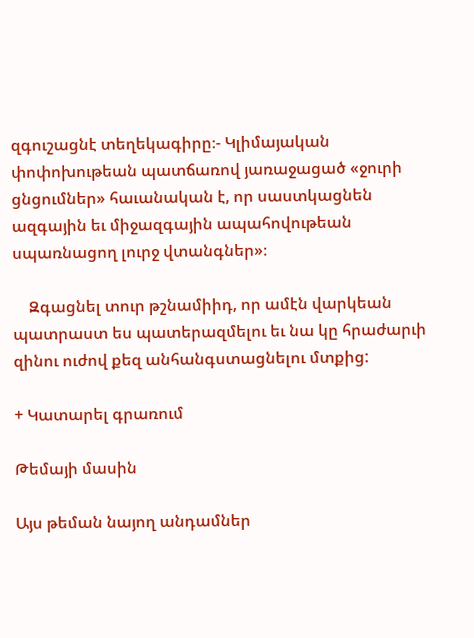զգուշացնէ տեղեկագիրը։- Կլիմայական փոփոխութեան պատճառով յառաջացած «ջուրի ցնցումներ» հաւանական է, որ սաստկացնեն ազգային եւ միջազգային ապահովութեան սպառնացող լուրջ վտանգներ»։

    Զգացնել տուր թշնամիիդ, որ ամէն վարկեան պատրաստ ես պատերազմելու եւ նա կը հրաժարւի զինու ուժով քեզ անհանգստացնելու մտքից:

+ Կատարել գրառում

Թեմայի մասին

Այս թեման նայող անդամներ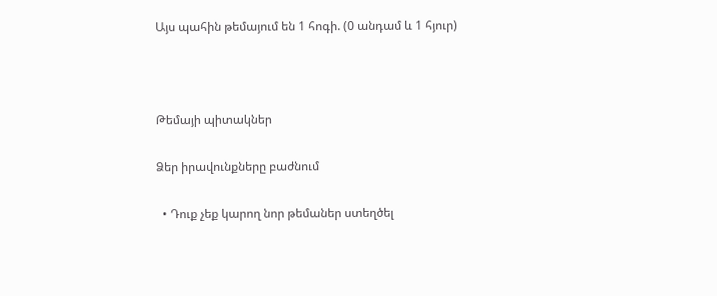Այս պահին թեմայում են 1 հոգի. (0 անդամ և 1 հյուր)



Թեմայի պիտակներ

Ձեր իրավունքները բաժնում

  • Դուք չեք կարող նոր թեմաներ ստեղծել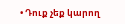• Դուք չեք կարող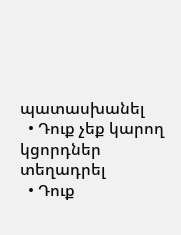պատասխանել
  • Դուք չեք կարող կցորդներ տեղադրել
  • Դուք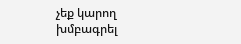չեք կարող խմբագրել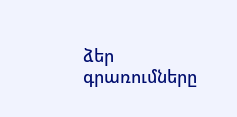ձեր գրառումները